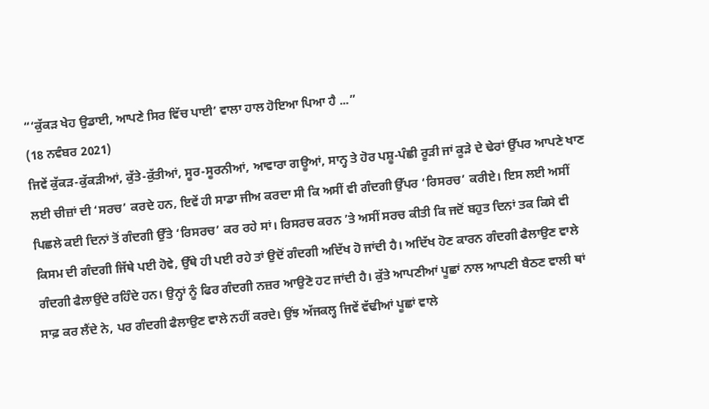“‘ਕੁੱਕੜ ਖੇਹ ਉਡਾਈ, ਆਪਣੇ ਸਿਰ ਵਿੱਚ ਪਾਈ’ ਵਾਲਾ ਹਾਲ ਹੋਇਆ ਪਿਆ ਹੈ ...”
(18 ਨਵੰਬਰ 2021)
ਜਿਵੇਂ ਕੁੱਕੜ-ਕੁੱਕੜੀਆਂ, ਕੁੱਤੇ-ਕੁੱਤੀਆਂ, ਸੂਰ-ਸੂਰਨੀਆਂ, ਆਵਾਰਾ ਗਊਆਂ, ਸਾਨ੍ਹ ਤੇ ਹੋਰ ਪਸ਼ੂ-ਪੰਛੀ ਰੂੜੀ ਜਾਂ ਕੂੜੇ ਦੇ ਢੇਰਾਂ ਉੱਪਰ ਆਪਣੇ ਖਾਣ ਲਈ ਚੀਜ਼ਾਂ ਦੀ ‘ਸਰਚ’ ਕਰਦੇ ਹਨ, ਇਵੇਂ ਹੀ ਸਾਡਾ ਜੀਅ ਕਰਦਾ ਸੀ ਕਿ ਅਸੀਂ ਵੀ ਗੰਦਗੀ ਉੱਪਰ ‘ਰਿਸਰਚ’ ਕਰੀਏ। ਇਸ ਲਈ ਅਸੀਂ ਪਿਛਲੇ ਕਈ ਦਿਨਾਂ ਤੋਂ ਗੰਦਗੀ ਉੱਤੇ ‘ਰਿਸਰਚ’ ਕਰ ਰਹੇ ਸਾਂ। ਰਿਸਰਚ ਕਰਨ ’ਤੇ ਅਸੀਂ ਸਰਚ ਕੀਤੀ ਕਿ ਜਦੋਂ ਬਹੁਤ ਦਿਨਾਂ ਤਕ ਕਿਸੇ ਵੀ ਕਿਸਮ ਦੀ ਗੰਦਗੀ ਜਿੱਥੇ ਪਈ ਹੋਵੇ, ਉੱਥੇ ਹੀ ਪਈ ਰਹੇ ਤਾਂ ਉਦੋਂ ਗੰਦਗੀ ਅਦਿੱਖ ਹੋ ਜਾਂਦੀ ਹੈ। ਅਦਿੱਖ ਹੋਣ ਕਾਰਨ ਗੰਦਗੀ ਫੈਲਾਉਣ ਵਾਲੇ ਗੰਦਗੀ ਫੈਲਾਉਂਦੇ ਰਹਿੰਦੇ ਹਨ। ਉਨ੍ਹਾਂ ਨੂੰ ਫਿਰ ਗੰਦਗੀ ਨਜ਼ਰ ਆਉਣੋ ਹਟ ਜਾਂਦੀ ਹੈ। ਕੁੱਤੇ ਆਪਣੀਆਂ ਪੂਛਾਂ ਨਾਲ ਆਪਣੀ ਬੈਠਣ ਵਾਲੀ ਥਾਂ ਸਾਫ਼ ਕਰ ਲੈਂਦੇ ਨੇ, ਪਰ ਗੰਦਗੀ ਫੈਲਾਉਣ ਵਾਲੇ ਨਹੀਂ ਕਰਦੇ। ਉਂਝ ਅੱਜਕਲ੍ਹ ਜਿਵੇਂ ਵੱਢੀਆਂ ਪੂਛਾਂ ਵਾਲੇ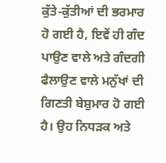ਕੁੱਤੇ-ਕੁੱਤੀਆਂ ਦੀ ਭਰਮਾਰ ਹੋ ਗਈ ਹੈ, ਇਵੇਂ ਹੀ ਗੰਦ ਪਾਉਣ ਵਾਲੇ ਅਤੇ ਗੰਦਗੀ ਫੈਲਾਉਣ ਵਾਲੇ ਮਨੁੱਖਾਂ ਦੀ ਗਿਣਤੀ ਬੇਸ਼ੁਮਾਰ ਹੋ ਗਈ ਹੈ। ਉਹ ਨਿਧੜਕ ਅਤੇ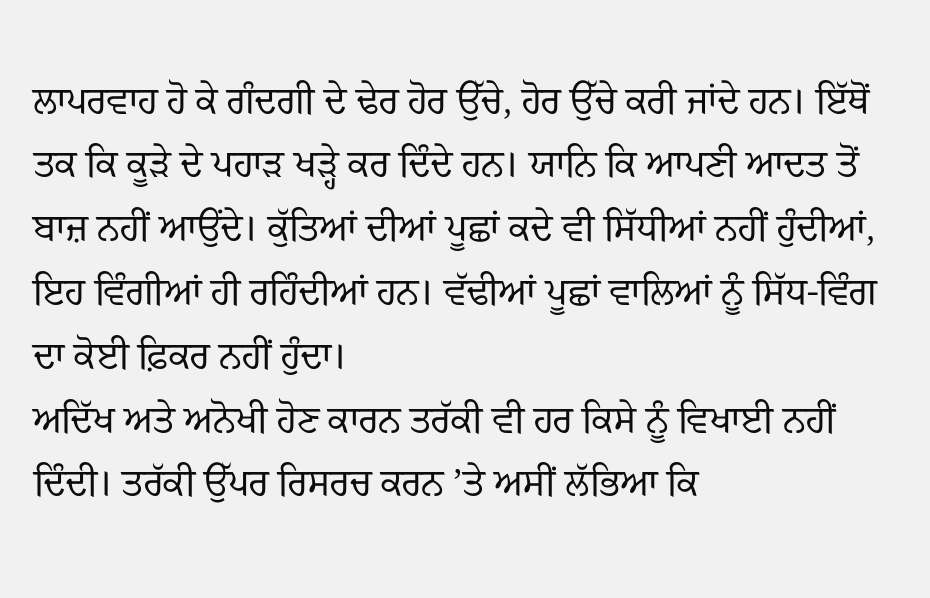ਲਾਪਰਵਾਹ ਹੋ ਕੇ ਗੰਦਗੀ ਦੇ ਢੇਰ ਹੋਰ ਉੱਚੇ, ਹੋਰ ਉੱਚੇ ਕਰੀ ਜਾਂਦੇ ਹਨ। ਇੱਥੋਂ ਤਕ ਕਿ ਕੂੜੇ ਦੇ ਪਹਾੜ ਖੜ੍ਹੇ ਕਰ ਦਿੰਦੇ ਹਨ। ਯਾਨਿ ਕਿ ਆਪਣੀ ਆਦਤ ਤੋਂ ਬਾਜ਼ ਨਹੀਂ ਆਉਂਦੇ। ਕੁੱਤਿਆਂ ਦੀਆਂ ਪੂਛਾਂ ਕਦੇ ਵੀ ਸਿੱਧੀਆਂ ਨਹੀਂ ਹੁੰਦੀਆਂ, ਇਹ ਵਿੰਗੀਆਂ ਹੀ ਰਹਿੰਦੀਆਂ ਹਨ। ਵੱਢੀਆਂ ਪੂਛਾਂ ਵਾਲਿਆਂ ਨੂੰ ਸਿੱਧ-ਵਿੰਗ ਦਾ ਕੋਈ ਫ਼ਿਕਰ ਨਹੀਂ ਹੁੰਦਾ।
ਅਦਿੱਖ ਅਤੇ ਅਨੋਖੀ ਹੋਣ ਕਾਰਨ ਤਰੱਕੀ ਵੀ ਹਰ ਕਿਸੇ ਨੂੰ ਵਿਖਾਈ ਨਹੀਂ ਦਿੰਦੀ। ਤਰੱਕੀ ਉੱਪਰ ਰਿਸਰਚ ਕਰਨ ’ਤੇ ਅਸੀਂ ਲੱਭਿਆ ਕਿ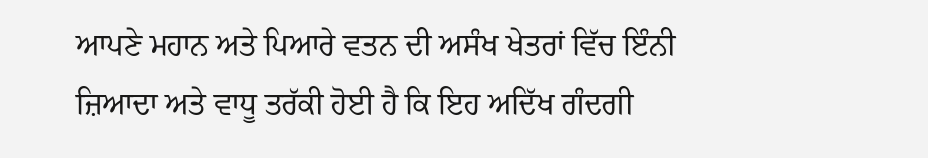ਆਪਣੇ ਮਹਾਨ ਅਤੇ ਪਿਆਰੇ ਵਤਨ ਦੀ ਅਸੰਖ ਖੇਤਰਾਂ ਵਿੱਚ ਇੰਨੀ ਜ਼ਿਆਦਾ ਅਤੇ ਵਾਧੂ ਤਰੱਕੀ ਹੋਈ ਹੈ ਕਿ ਇਹ ਅਦਿੱਖ ਗੰਦਗੀ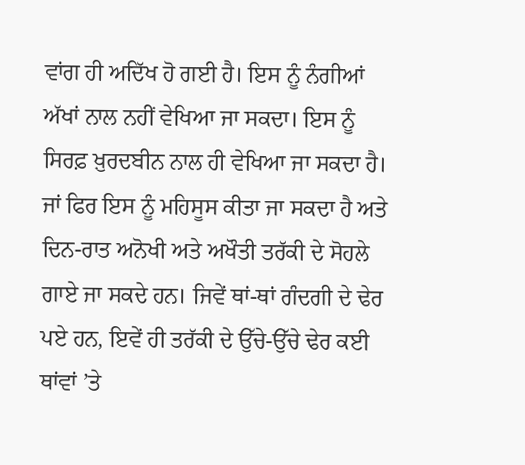ਵਾਂਗ ਹੀ ਅਦਿੱਖ ਹੋ ਗਈ ਹੈ। ਇਸ ਨੂੰ ਨੰਗੀਆਂ ਅੱਖਾਂ ਨਾਲ ਨਹੀਂ ਵੇਖਿਆ ਜਾ ਸਕਦਾ। ਇਸ ਨੂੰ ਸਿਰਫ਼ ਖ਼ੁਰਦਬੀਨ ਨਾਲ ਹੀ ਵੇਖਿਆ ਜਾ ਸਕਦਾ ਹੈ। ਜਾਂ ਫਿਰ ਇਸ ਨੂੰ ਮਹਿਸੂਸ ਕੀਤਾ ਜਾ ਸਕਦਾ ਹੈ ਅਤੇ ਦਿਨ-ਰਾਤ ਅਨੋਖੀ ਅਤੇ ਅਖੌਤੀ ਤਰੱਕੀ ਦੇ ਸੋਹਲੇ ਗਾਏ ਜਾ ਸਕਦੇ ਹਨ। ਜਿਵੇਂ ਥਾਂ-ਥਾਂ ਗੰਦਗੀ ਦੇ ਢੇਰ ਪਏ ਹਨ, ਇਵੇਂ ਹੀ ਤਰੱਕੀ ਦੇ ਉੱਚੇ-ਉੱਚੇ ਢੇਰ ਕਈ ਥਾਂਵਾਂ ’ਤੇ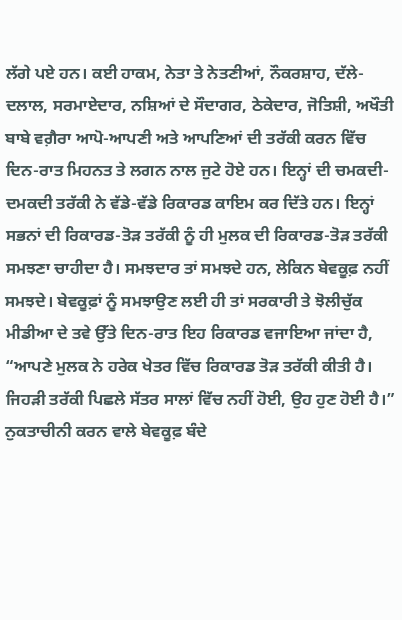ਲੱਗੇ ਪਏ ਹਨ। ਕਈ ਹਾਕਮ, ਨੇਤਾ ਤੇ ਨੇਤਣੀਆਂ, ਨੌਕਰਸ਼ਾਹ, ਦੱਲੇ-ਦਲਾਲ, ਸਰਮਾਏਦਾਰ, ਨਸ਼ਿਆਂ ਦੇ ਸੌਦਾਗਰ, ਠੇਕੇਦਾਰ, ਜੋਤਿਸ਼ੀ, ਅਖੌਤੀ ਬਾਬੇ ਵਗ਼ੈਰਾ ਆਪੋ-ਆਪਣੀ ਅਤੇ ਆਪਣਿਆਂ ਦੀ ਤਰੱਕੀ ਕਰਨ ਵਿੱਚ ਦਿਨ-ਰਾਤ ਮਿਹਨਤ ਤੇ ਲਗਨ ਨਾਲ ਜੁਟੇ ਹੋਏ ਹਨ। ਇਨ੍ਹਾਂ ਦੀ ਚਮਕਦੀ-ਦਮਕਦੀ ਤਰੱਕੀ ਨੇ ਵੱਡੇ-ਵੱਡੇ ਰਿਕਾਰਡ ਕਾਇਮ ਕਰ ਦਿੱਤੇ ਹਨ। ਇਨ੍ਹਾਂ ਸਭਨਾਂ ਦੀ ਰਿਕਾਰਡ-ਤੋੜ ਤਰੱਕੀ ਨੂੰ ਹੀ ਮੁਲਕ ਦੀ ਰਿਕਾਰਡ-ਤੋੜ ਤਰੱਕੀ ਸਮਝਣਾ ਚਾਹੀਦਾ ਹੈ। ਸਮਝਦਾਰ ਤਾਂ ਸਮਝਦੇ ਹਨ, ਲੇਕਿਨ ਬੇਵਕੂਫ਼ ਨਹੀਂ ਸਮਝਦੇ। ਬੇਵਕੂਫ਼ਾਂ ਨੂੰ ਸਮਝਾਉਣ ਲਈ ਹੀ ਤਾਂ ਸਰਕਾਰੀ ਤੇ ਝੋਲੀਚੁੱਕ ਮੀਡੀਆ ਦੇ ਤਵੇ ਉੱਤੇ ਦਿਨ-ਰਾਤ ਇਹ ਰਿਕਾਰਡ ਵਜਾਇਆ ਜਾਂਦਾ ਹੈ, “ਆਪਣੇ ਮੁਲਕ ਨੇ ਹਰੇਕ ਖੇਤਰ ਵਿੱਚ ਰਿਕਾਰਡ ਤੋੜ ਤਰੱਕੀ ਕੀਤੀ ਹੈ। ਜਿਹੜੀ ਤਰੱਕੀ ਪਿਛਲੇ ਸੱਤਰ ਸਾਲਾਂ ਵਿੱਚ ਨਹੀਂ ਹੋਈ, ਉਹ ਹੁਣ ਹੋਈ ਹੈ।”
ਨੁਕਤਾਚੀਨੀ ਕਰਨ ਵਾਲੇ ਬੇਵਕੂਫ਼ ਬੰਦੇ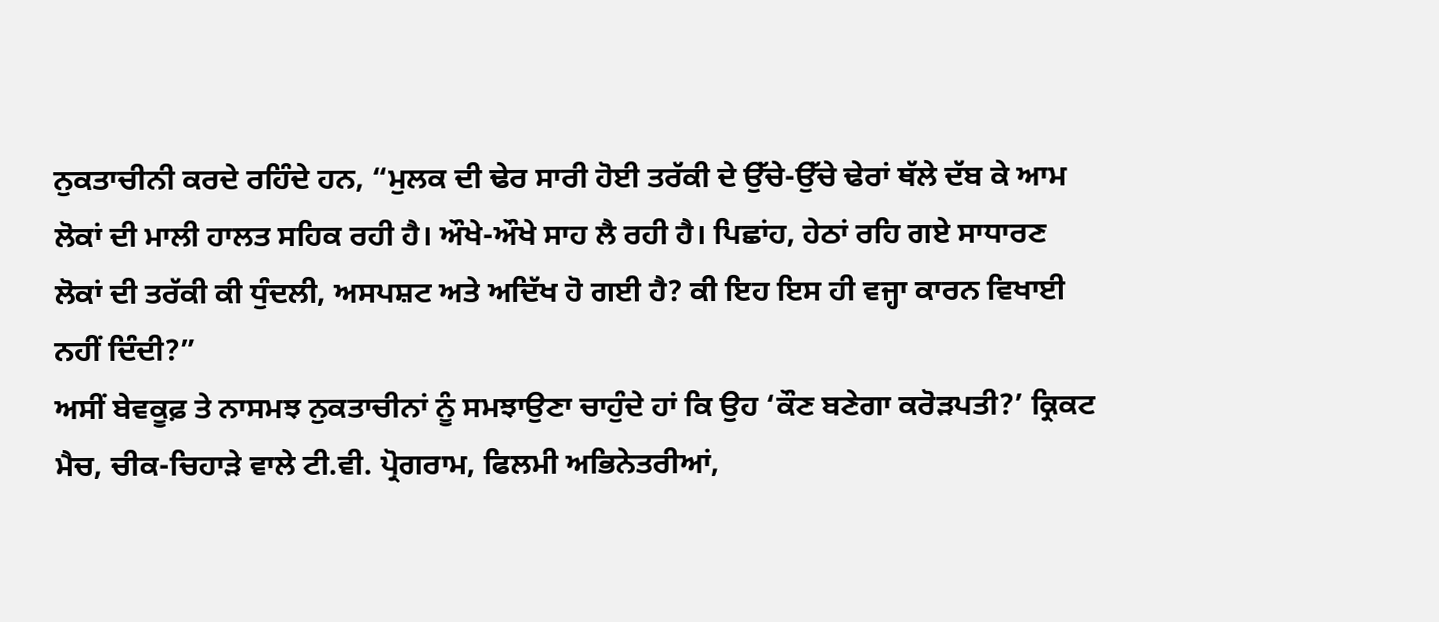ਨੁਕਤਾਚੀਨੀ ਕਰਦੇ ਰਹਿੰਦੇ ਹਨ, “ਮੁਲਕ ਦੀ ਢੇਰ ਸਾਰੀ ਹੋਈ ਤਰੱਕੀ ਦੇ ਉੱਚੇ-ਉੱਚੇ ਢੇਰਾਂ ਥੱਲੇ ਦੱਬ ਕੇ ਆਮ ਲੋਕਾਂ ਦੀ ਮਾਲੀ ਹਾਲਤ ਸਹਿਕ ਰਹੀ ਹੈ। ਔਖੇ-ਔਖੇ ਸਾਹ ਲੈ ਰਹੀ ਹੈ। ਪਿਛਾਂਹ, ਹੇਠਾਂ ਰਹਿ ਗਏ ਸਾਧਾਰਣ ਲੋਕਾਂ ਦੀ ਤਰੱਕੀ ਕੀ ਧੁੰਦਲੀ, ਅਸਪਸ਼ਟ ਅਤੇ ਅਦਿੱਖ ਹੋ ਗਈ ਹੈ? ਕੀ ਇਹ ਇਸ ਹੀ ਵਜ੍ਹਾ ਕਾਰਨ ਵਿਖਾਈ ਨਹੀਂ ਦਿੰਦੀ?”
ਅਸੀਂ ਬੇਵਕੂਫ਼ ਤੇ ਨਾਸਮਝ ਨੁਕਤਾਚੀਨਾਂ ਨੂੰ ਸਮਝਾਉਣਾ ਚਾਹੁੰਦੇ ਹਾਂ ਕਿ ਉਹ ‘ਕੌਣ ਬਣੇਗਾ ਕਰੋੜਪਤੀ?’ ਕ੍ਰਿਕਟ ਮੈਚ, ਚੀਕ-ਚਿਹਾੜੇ ਵਾਲੇ ਟੀ.ਵੀ. ਪ੍ਰੋਗਰਾਮ, ਫਿਲਮੀ ਅਭਿਨੇਤਰੀਆਂ,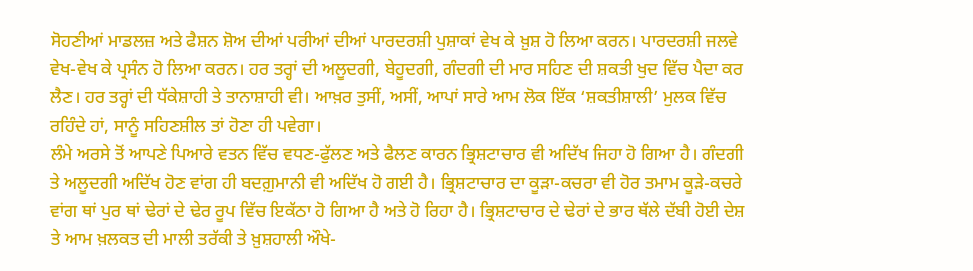ਸੋਹਣੀਆਂ ਮਾਡਲਜ਼ ਅਤੇ ਫੈਸ਼ਨ ਸ਼ੋਅ ਦੀਆਂ ਪਰੀਆਂ ਦੀਆਂ ਪਾਰਦਰਸ਼ੀ ਪੁਸ਼ਾਕਾਂ ਵੇਖ ਕੇ ਖ਼ੁਸ਼ ਹੋ ਲਿਆ ਕਰਨ। ਪਾਰਦਰਸ਼ੀ ਜਲਵੇ ਵੇਖ-ਵੇਖ ਕੇ ਪ੍ਰਸੰਨ ਹੋ ਲਿਆ ਕਰਨ। ਹਰ ਤਰ੍ਹਾਂ ਦੀ ਅਲੂਦਗੀ, ਬੇਹੂਦਗੀ, ਗੰਦਗੀ ਦੀ ਮਾਰ ਸਹਿਣ ਦੀ ਸ਼ਕਤੀ ਖੁਦ ਵਿੱਚ ਪੈਦਾ ਕਰ ਲੈਣ। ਹਰ ਤਰ੍ਹਾਂ ਦੀ ਧੱਕੇਸ਼ਾਹੀ ਤੇ ਤਾਨਾਸ਼ਾਹੀ ਵੀ। ਆਖ਼ਰ ਤੁਸੀਂ, ਅਸੀਂ, ਆਪਾਂ ਸਾਰੇ ਆਮ ਲੋਕ ਇੱਕ ‘ਸ਼ਕਤੀਸ਼ਾਲੀ’ ਮੁਲਕ ਵਿੱਚ ਰਹਿੰਦੇ ਹਾਂ, ਸਾਨੂੰ ਸਹਿਣਸ਼ੀਲ ਤਾਂ ਹੋਣਾ ਹੀ ਪਵੇਗਾ।
ਲੰਮੇ ਅਰਸੇ ਤੋਂ ਆਪਣੇ ਪਿਆਰੇ ਵਤਨ ਵਿੱਚ ਵਧਣ-ਫੁੱਲਣ ਅਤੇ ਫੈਲਣ ਕਾਰਨ ਭ੍ਰਿਸ਼ਟਾਚਾਰ ਵੀ ਅਦਿੱਖ ਜਿਹਾ ਹੋ ਗਿਆ ਹੈ। ਗੰਦਗੀ ਤੇ ਅਲੂਦਗੀ ਅਦਿੱਖ ਹੋਣ ਵਾਂਗ ਹੀ ਬਦਗ਼ੁਮਾਨੀ ਵੀ ਅਦਿੱਖ ਹੋ ਗਈ ਹੈ। ਭ੍ਰਿਸ਼ਟਾਚਾਰ ਦਾ ਕੂੜਾ-ਕਚਰਾ ਵੀ ਹੋਰ ਤਮਾਮ ਕੂੜੇ-ਕਚਰੇ ਵਾਂਗ ਥਾਂ ਪੁਰ ਥਾਂ ਢੇਰਾਂ ਦੇ ਢੇਰ ਰੂਪ ਵਿੱਚ ਇਕੱਠਾ ਹੋ ਗਿਆ ਹੈ ਅਤੇ ਹੋ ਰਿਹਾ ਹੈ। ਭ੍ਰਿਸ਼ਟਾਚਾਰ ਦੇ ਢੇਰਾਂ ਦੇ ਭਾਰ ਥੱਲੇ ਦੱਬੀ ਹੋਈ ਦੇਸ਼ ਤੇ ਆਮ ਖ਼ਲਕਤ ਦੀ ਮਾਲੀ ਤਰੱਕੀ ਤੇ ਖ਼ੁਸ਼ਹਾਲੀ ਔਖੇ-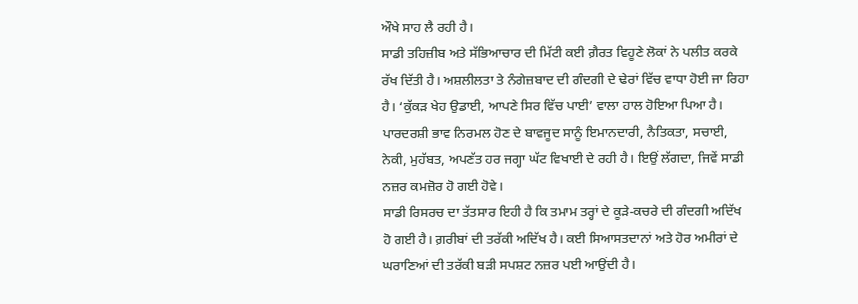ਔਖੇ ਸਾਹ ਲੈ ਰਹੀ ਹੈ।
ਸਾਡੀ ਤਹਿਜ਼ੀਬ ਅਤੇ ਸੱਭਿਆਚਾਰ ਦੀ ਮਿੱਟੀ ਕਈ ਗ਼ੈਰਤ ਵਿਹੂਣੇ ਲੋਕਾਂ ਨੇ ਪਲੀਤ ਕਰਕੇ ਰੱਖ ਦਿੱਤੀ ਹੈ। ਅਸ਼ਲੀਲਤਾ ਤੇ ਨੰਗੇਜ਼ਬਾਦ ਦੀ ਗੰਦਗੀ ਦੇ ਢੇਰਾਂ ਵਿੱਚ ਵਾਧਾ ਹੋਈ ਜਾ ਰਿਹਾ ਹੈ। ‘ਕੁੱਕੜ ਖੇਹ ਉਡਾਈ, ਆਪਣੇ ਸਿਰ ਵਿੱਚ ਪਾਈ’ ਵਾਲਾ ਹਾਲ ਹੋਇਆ ਪਿਆ ਹੈ। ਪਾਰਦਰਸ਼ੀ ਭਾਵ ਨਿਰਮਲ ਹੋਣ ਦੇ ਬਾਵਜੂਦ ਸਾਨੂੰ ਇਮਾਨਦਾਰੀ, ਨੈਤਿਕਤਾ, ਸਚਾਈ, ਨੇਕੀ, ਮੁਹੱਬਤ, ਅਪਣੱਤ ਹਰ ਜਗ੍ਹਾ ਘੱਟ ਵਿਖਾਈ ਦੇ ਰਹੀ ਹੈ। ਇਉਂ ਲੱਗਦਾ, ਜਿਵੇਂ ਸਾਡੀ ਨਜ਼ਰ ਕਮਜ਼ੋਰ ਹੋ ਗਈ ਹੋਵੇ।
ਸਾਡੀ ਰਿਸਰਚ ਦਾ ਤੱਤਸਾਰ ਇਹੀ ਹੈ ਕਿ ਤਮਾਮ ਤਰ੍ਹਾਂ ਦੇ ਕੂੜੇ-ਕਚਰੇ ਦੀ ਗੰਦਗੀ ਅਦਿੱਖ ਹੋ ਗਈ ਹੈ। ਗ਼ਰੀਬਾਂ ਦੀ ਤਰੱਕੀ ਅਦਿੱਖ ਹੈ। ਕਈ ਸਿਆਸਤਦਾਨਾਂ ਅਤੇ ਹੋਰ ਅਮੀਰਾਂ ਦੇ ਘਰਾਣਿਆਂ ਦੀ ਤਰੱਕੀ ਬੜੀ ਸਪਸ਼ਟ ਨਜ਼ਰ ਪਈ ਆਉਂਦੀ ਹੈ।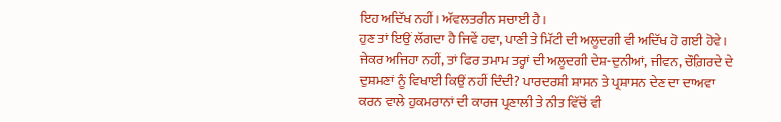ਇਹ ਅਦਿੱਖ ਨਹੀਂ। ਅੱਵਲਤਰੀਨ ਸਚਾਈ ਹੈ।
ਹੁਣ ਤਾਂ ਇਉਂ ਲੱਗਦਾ ਹੈ ਜਿਵੇਂ ਹਵਾ, ਪਾਣੀ ਤੇ ਮਿੱਟੀ ਦੀ ਅਲੂਦਗੀ ਵੀ ਅਦਿੱਖ ਹੋ ਗਈ ਹੋਵੇ। ਜੇਕਰ ਅਜਿਹਾ ਨਹੀਂ, ਤਾਂ ਫਿਰ ਤਮਾਮ ਤਰ੍ਹਾਂ ਦੀ ਅਲੂਦਗੀ ਦੇਸ਼-ਦੁਨੀਆਂ, ਜੀਵਨ, ਚੌਗ਼ਿਰਦੇ ਦੇ ਦੁਸ਼ਮਣਾਂ ਨੂੰ ਵਿਖਾਈ ਕਿਉਂ ਨਹੀਂ ਦਿੰਦੀ? ਪਾਰਦਰਸ਼ੀ ਸ਼ਾਸਨ ਤੇ ਪ੍ਰਸ਼ਾਸਨ ਦੇਣ ਦਾ ਦਾਅਵਾ ਕਰਨ ਵਾਲੇ ਹੁਕਮਰਾਨਾਂ ਦੀ ਕਾਰਜ ਪ੍ਰਣਾਲੀ ਤੇ ਨੀਤ ਵਿੱਚੋਂ ਵੀ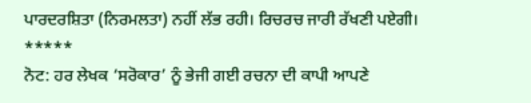ਪਾਰਦਰਸ਼ਿਤਾ (ਨਿਰਮਲਤਾ) ਨਹੀਂ ਲੱਭ ਰਹੀ। ਰਿਚਰਚ ਜਾਰੀ ਰੱਖਣੀ ਪਏਗੀ।
*****
ਨੋਟ: ਹਰ ਲੇਖਕ ‘ਸਰੋਕਾਰ’ ਨੂੰ ਭੇਜੀ ਗਈ ਰਚਨਾ ਦੀ ਕਾਪੀ ਆਪਣੇ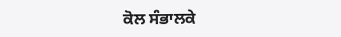ਕੋਲ ਸੰਭਾਲਕੇ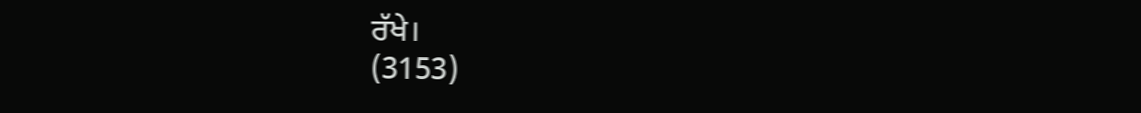ਰੱਖੇ।
(3153)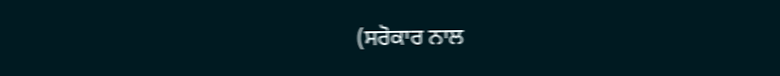(ਸਰੋਕਾਰ ਨਾਲ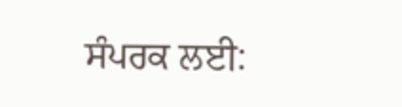ਸੰਪਰਕ ਲਈ: